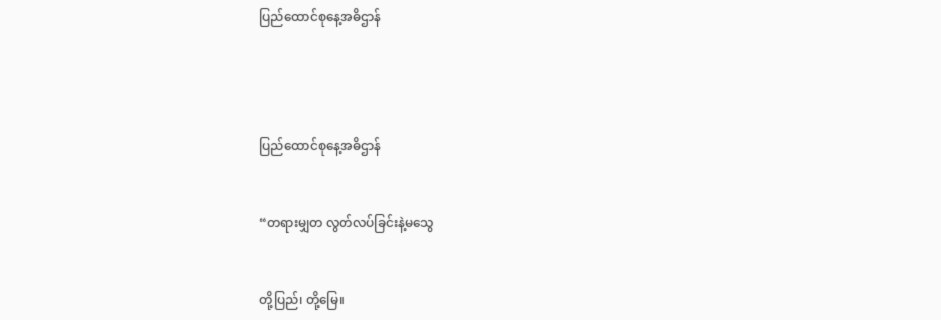ပြည်ထောင်စုနေ့အဓိဌာန်




ပြည်ထောင်စုနေ့အဓိဌာန်


“တရားမျှတ လွတ်လပ်ခြင်းနဲ့မသွေ


တို့ပြည်၊ တို့မြေ။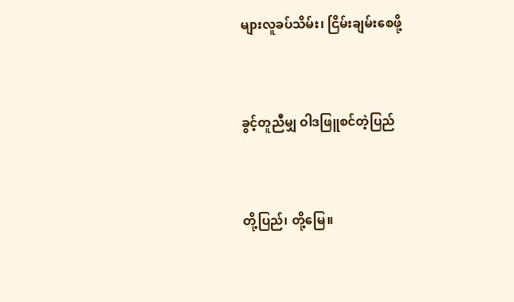များလူခပ်သိမ်း၊ ငြိမ်းချမ်းစေဖို့


ခွင့်တူညီမျှ ဝါဒဖြူစင်တဲ့ပြည်


တို့ပြည်၊ တို့မြေ။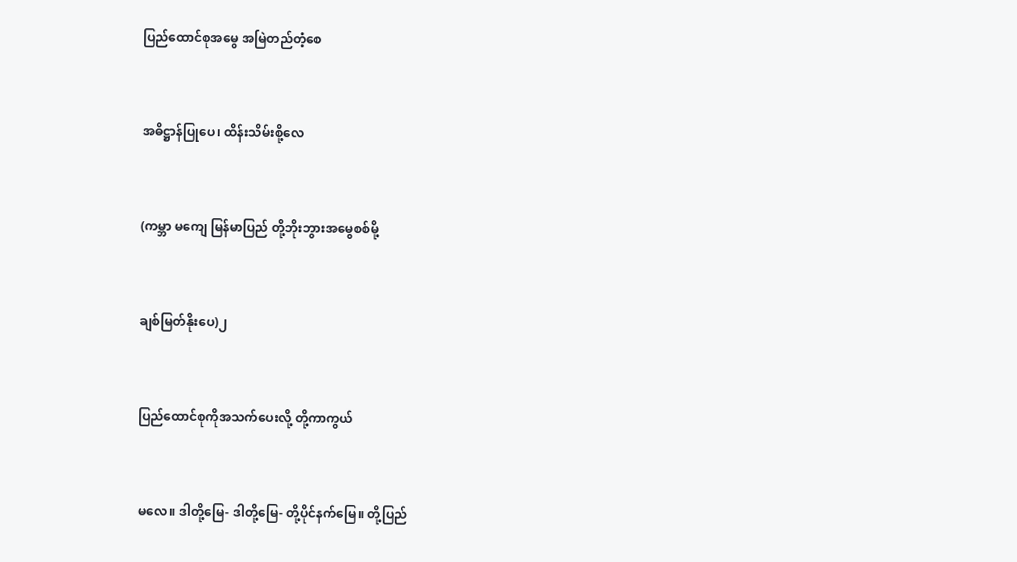ပြည်ထောင်စုအမွေ အမြဲတည်တံ့စေ


အဓိဋ္ဌာန်ပြုပေ၊ ထိန်းသိမ်းစို့လေ


(ကမ္ဘာ မကျေ မြန်မာပြည် တို့ဘိုးဘွားအမွေစစ်မို့


ချစ်မြတ်နိုးပေ)၂


ပြည်ထောင်စုကိုအသက်ပေးလို့ တို့ကာကွယ်


မလေ။ ဒါတို့မြေ- ဒါတို့မြေ- တို့ပိုင်နက်မြေ။ တို့ပြည်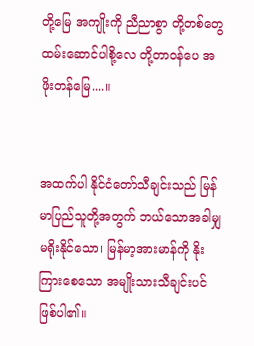တို့မြေ အကျိုးကို ညီညာစွာ တို့တစ်တွေ ထမ်းဆောင်ပါစို့လေ တို့တာဝန်ပေ အဖိုးတန်မြေ....။


အထက်ပါ နိုင်ငံတော်သီချင်းသည် မြန်မာပြည်သူတို့အတွက် ဘယ်သောအခါမျှ မရိုးနိုင်သော၊ မြန်မာ့အားမာန်ကို နိုးကြားစေသော အမျိုးသားသီချင်းပင် ဖြစ်ပါ၏။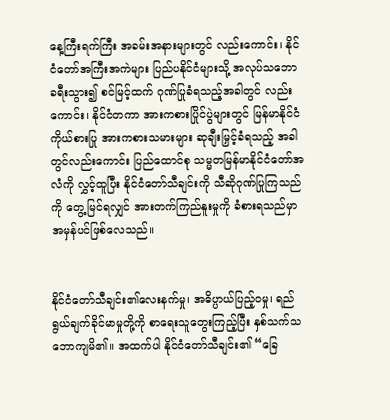နေ့ကြီးရက်ကြီး အခမ်းအနားများတွင် လည်းကောင်း၊ နိုင်ငံတော်အကြီးအကဲများ ပြည်ပနိုင်ငံများသို့ အလုပ်သဘော ခရီးသွား၍ စင်မြင့်ထက် ဂုဏ်ပြုခံရသည့်အခါတွင် လည်းကောင်း၊ နိုင်ငံတကာ အားကစားပြိုင်ပွဲများတွင် မြန်မာနိုင်ငံကိုယ်စားပြု အားကစားသမားများ ဆုချီးမြှင့်ခံရသည့် အခါတွင်လည်းကောင်း ပြည်ထောင်စု သမ္မတမြန်မာနိုင်ငံတော်အလံကို လွှင့်ထူပြီး နိုင်ငံတော်သီချင်းကို သီဆိုဂုဏ်ပြုကြသည်ကို တွေ့မြင်ရလျှင် အားတက်ကြည်နူးမှုကို ခံစားရသည်မှာ အမှန်ပင်ဖြစ်လေသည်။


နိုင်ငံတော်သီချင်း၏လေးနက်မှု၊ အဓိပ္ပာယ်ပြည့်ဝမှု၊ ရည်ရွယ်ချက်ခိုင်မာမှုတို့ကို စာရေးသူတွေးကြည့်ပြီး နှစ်သက်သဘောကျမိ၏။ အထက်ပါ နိုင်ငံတော်သီချင်း၏ “ခြေ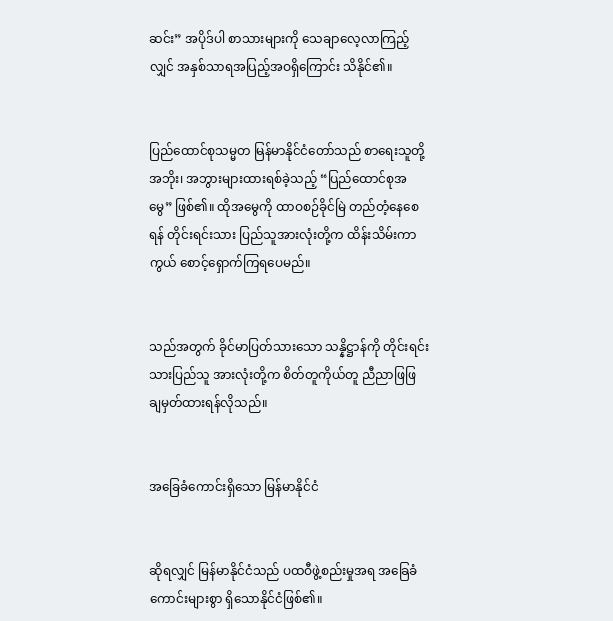ဆင်း” အပိုဒ်ပါ စာသားများကို သေချာလေ့လာကြည့်လျှင် အနှစ်သာရအပြည့်အဝရှိကြောင်း သိနိုင်၏။


ပြည်ထောင်စုသမ္မတ မြန်မာနိုင်ငံတော်သည် စာရေးသူတို့အဘိုး၊ အဘွားများထားရစ်ခဲ့သည့် “ပြည်ထောင်စုအမွေ” ဖြစ်၏။ ထိုအမွေကို ထာဝစဉ်ခိုင်မြဲ တည်တံ့နေစေရန် တိုင်းရင်းသား ပြည်သူအားလုံးတို့က ထိန်းသိမ်းကာကွယ် စောင့်ရှောက်ကြရပေမည်။


သည်အတွက် ခိုင်မာပြတ်သားသော သန္နိဋ္ဌာန်ကို တိုင်းရင်းသားပြည်သူ အားလုံးတို့က စိတ်တူကိုယ်တူ ညီညာဖြဖြ ချမှတ်ထားရန်လိုသည်။


အခြေခံကောင်းရှိသော မြန်မာနိုင်ငံ


ဆိုရလျှင် မြန်မာနိုင်ငံသည် ပထဝီဖွဲ့စည်းမှုအရ အခြေခံကောင်းများစွာ ရှိသောနိုင်ငံဖြစ်၏။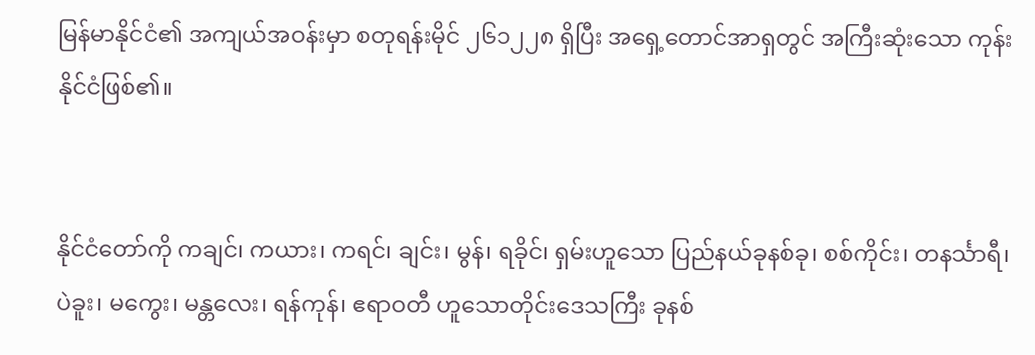မြန်မာနိုင်ငံ၏ အကျယ်အဝန်းမှာ စတုရန်းမိုင် ၂၆၁၂၂၈ ရှိပြီး အရှေ့တောင်အာရှတွင် အကြီးဆုံးသော ကုန်းနိုင်ငံဖြစ်၏။


နိုင်ငံတော်ကို ကချင်၊ ကယား၊ ကရင်၊ ချင်း၊ မွန်၊ ရခိုင်၊ ရှမ်းဟူသော ပြည်နယ်ခုနစ်ခု၊ စစ်ကိုင်း၊ တနင်္သာရီ၊ ပဲခူး၊ မကွေး၊ မန္တလေး၊ ရန်ကုန်၊ ဧရာဝတီ ဟူသောတိုင်းဒေသကြီး ခုနစ်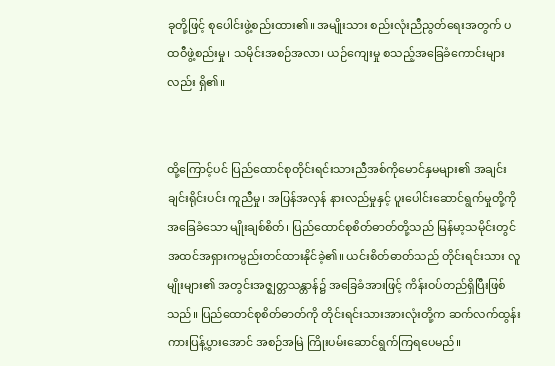ခုတို့ဖြင့် စုပေါင်းဖွဲ့စည်းထား၏။ အမျိုးသား စည်းလုံးညီညွတ်ရေးအတွက် ပထဝီဖွဲ့စည်းမှု၊ သမိုင်းအစဉ်အလာ၊ ယဉ်ကျေးမှု စသည့်အခြေခံကောင်းများလည်း ရှိ၏။


ထို့ကြောင့်ပင် ပြည်ထောင်စုတိုင်းရင်းသားညီအစ်ကိုမောင်နှမများ၏ အချင်းချင်းရိုင်းပင်း ကူညီမှု၊ အပြန်အလှန် နားလည်မှုနှင့် ပူးပေါင်းဆောင်ရွက်မှုတို့ကို အခြေခံသော မျိုးချစ်စိတ်၊ ပြည်ထောင်စုစိတ်ဓာတ်တို့သည် မြန်မာ့သမိုင်းတွင် အထင်အရှားကမ္ပည်းတင်ထားနိုင်ခဲ့၏။ ယင်းစိတ်ဓာတ်သည် တိုင်းရင်းသား လူမျိုးများ၏ အတွင်းအဇ္ဈတ္တသန္တာန်၌ အခြေခံအားဖြင့် ကိန်းဝပ်တည်ရှိပြီးဖြစ်သည်။ ပြည်ထောင်စုစိတ်ဓာတ်ကို တိုင်းရင်းသားအားလုံးတို့က ဆက်လက်ထွန်းကားပြန့်ပွားအောင် အစဉ်အမြဲ ကြိုးပမ်းဆောင်ရွက်ကြရပေမည်။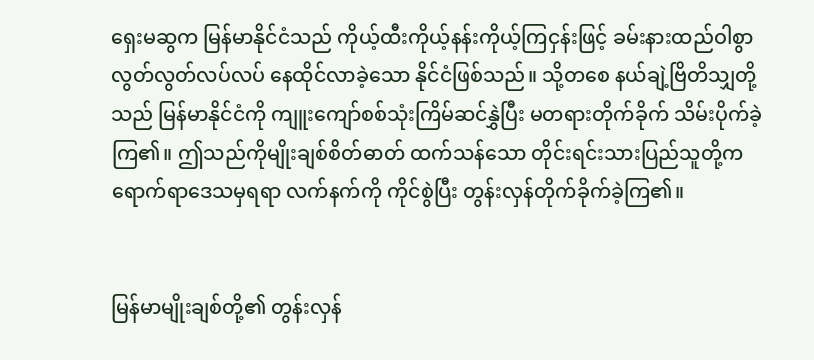ရှေးမဆွက မြန်မာနိုင်ငံသည် ကိုယ့်ထီးကိုယ့်နန်းကိုယ့်ကြငှန်းဖြင့် ခမ်းနားထည်ဝါစွာ လွတ်လွတ်လပ်လပ် နေထိုင်လာခဲ့သော နိုင်ငံဖြစ်သည်။ သို့တစေ နယ်ချဲ့ဗြိတိသျှတို့သည် မြန်မာနိုင်ငံကို ကျူးကျော်စစ်သုံးကြိမ်ဆင်နွှဲပြီး မတရားတိုက်ခိုက် သိမ်းပိုက်ခဲ့ကြ၏။ ဤသည်ကိုမျိုးချစ်စိတ်ဓာတ် ထက်သန်သော တိုင်းရင်းသားပြည်သူတို့က ရောက်ရာဒေသမှရရာ လက်နက်ကို ကိုင်စွဲပြီး တွန်းလှန်တိုက်ခိုက်ခဲ့ကြ၏။


မြန်မာမျိုးချစ်တို့၏ တွန်းလှန်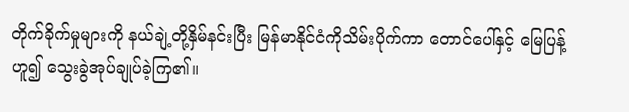တိုက်ခိုက်မှုများကို နယ်ချဲ့တို့နှိမ်နင်းပြီး မြန်မာနိုင်ငံကိုသိမ်းပိုက်ကာ တောင်ပေါ်နှင့် မြေပြန့်ဟူ၍ သွေးခွဲအုပ်ချုပ်ခဲ့ကြ၏။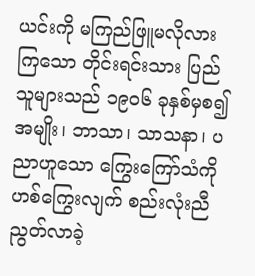ယင်းကို မကြည်ဖြူမလိုလားကြသော တိုင်းရင်းသား ပြည်သူများသည် ၁၉၀၆ ခုနှစ်မှစ၍ အမျိုး၊ ဘာသာ၊ သာသနာ၊ ပညာဟူသော ကြွေးကြော်သံကို ဟစ်ကြွေးလျက် စည်းလုံးညီညွတ်လာခဲ့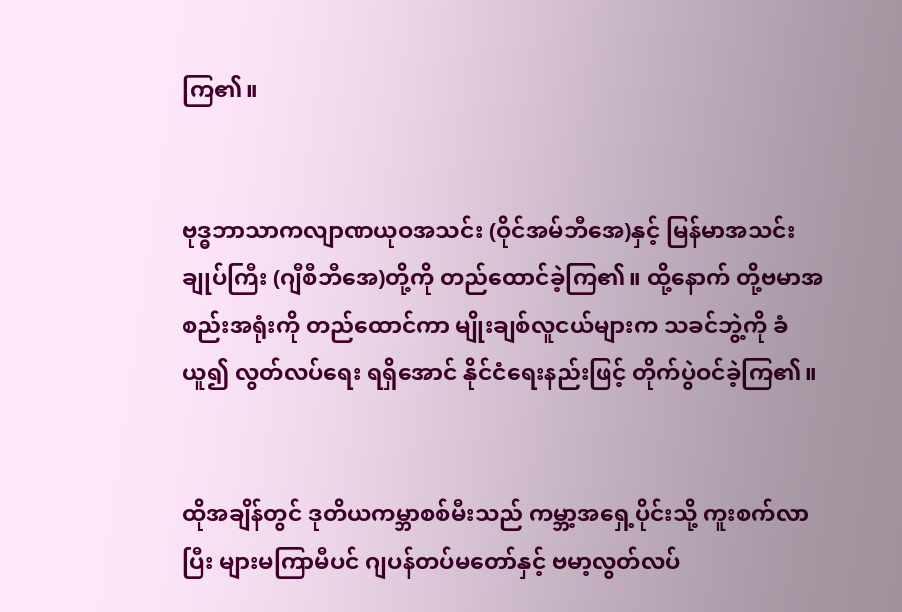ကြ၏။


ဗုဒ္ဓဘာသာကလျာဏယုဝအသင်း (ဝိုင်အမ်ဘီအေ)နှင့် မြန်မာအသင်းချုပ်ကြီး (ဂျီစီဘီအေ)တို့ကို တည်ထောင်ခဲ့ကြ၏။ ထို့နောက် တို့ဗမာအစည်းအရုံးကို တည်ထောင်ကာ မျိုးချစ်လူငယ်များက သခင်ဘွဲ့ကို ခံယူ၍ လွတ်လပ်ရေး ရရှိအောင် နိုင်ငံရေးနည်းဖြင့် တိုက်ပွဲဝင်ခဲ့ကြ၏။


ထိုအချိန်တွင် ဒုတိယကမ္ဘာစစ်မီးသည် ကမ္ဘာ့အရှေ့ပိုင်းသို့ ကူးစက်လာပြီး များမကြာမီပင် ဂျပန်တပ်မတော်နှင့် ဗမာ့လွတ်လပ်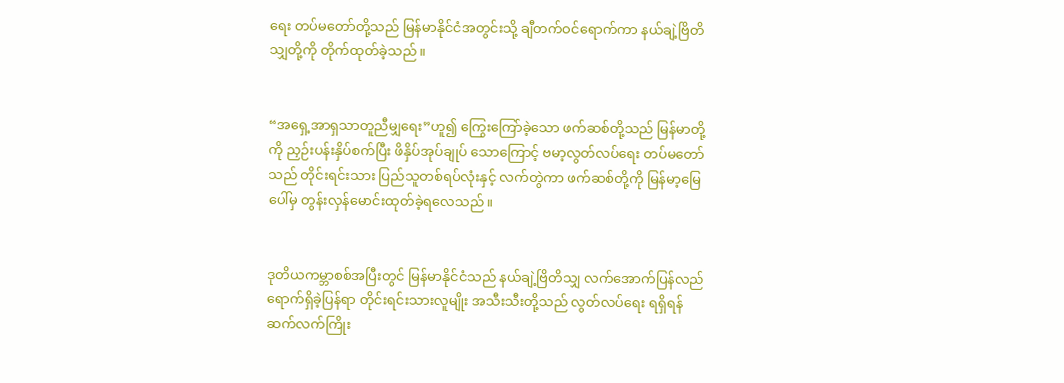ရေး တပ်မတော်တို့သည် မြန်မာနိုင်ငံအတွင်းသို့ ချီတက်ဝင်ရောက်ကာ နယ်ချဲ့ဗြိတိသျှတို့ကို တိုက်ထုတ်ခဲ့သည်။


“အရှေ့အာရှသာတူညီမျှရေး”ဟူ၍ ကြွေးကြော်ခဲ့သော ဖက်ဆစ်တို့သည် မြန်မာတို့ကို ညှဉ်းပန်းနှိပ်စက်ပြီး ဖိနှိပ်အုပ်ချုပ် သောကြောင့် ဗမာ့လွတ်လပ်ရေး တပ်မတော်သည် တိုင်းရင်းသား ပြည်သူတစ်ရပ်လုံးနှင့် လက်တွဲကာ ဖက်ဆစ်တို့ကို မြန်မာ့မြေပေါ်မှ တွန်းလှန်မောင်းထုတ်ခဲ့ရလေသည်။


ဒုတိယကမ္ဘာစစ်အပြီးတွင် မြန်မာနိုင်ငံသည် နယ်ချဲ့ဗြိတိသျှ လက်အောက်ပြန်လည် ရောက်ရှိခဲ့ပြန်ရာ တိုင်းရင်းသားလူမျိုး အသီးသီးတို့သည် လွတ်လပ်ရေး ရရှိရန် ဆက်လက်ကြိုး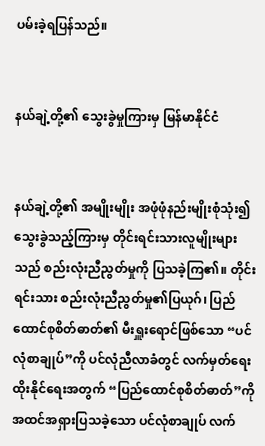ပမ်းခဲ့ရပြန်သည်။


နယ်ချဲ့တို့၏ သွေးခွဲမှုကြားမှ မြန်မာနိုင်ငံ


နယ်ချဲ့တို့၏ အမျိုးမျိုး အဖုံဖုံနည်းမျိုးစုံသုံး၍ သွေးခွဲသည့်ကြားမှ တိုင်းရင်းသားလူမျိုးများသည် စည်းလုံးညီညွတ်မှုကို ပြသခဲ့ကြ၏။ တိုင်းရင်းသား စည်းလုံးညီညွတ်မှု၏ပြယုဂ်၊ ပြည်ထောင်စုစိတ်ဓာတ်၏ မီးရှူးရောင်ဖြစ်သော “ပင်လုံစာချုပ်”ကို ပင်လုံညီလာခံတွင် လက်မှတ်ရေးထိုးနိုင်ရေးအတွက် “ပြည်ထောင်စုစိတ်ဓာတ်”ကို အထင်အရှားပြသခဲ့သော ပင်လုံစာချုပ် လက်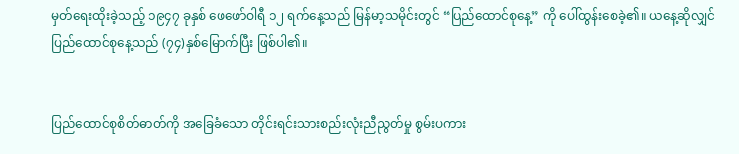မှတ်ရေးထိုးခဲ့သည့် ၁၉၄၇ ခုနှစ် ဖေဖော်ဝါရီ ၁၂ ရက်နေ့သည် မြန်မာ့သမိုင်းတွင် “ပြည်ထောင်စုနေ့” ကို ပေါ်ထွန်းစေခဲ့၏။ ယနေ့ဆိုလျှင် ပြည်ထောင်စုနေ့သည် (၇၄)နှစ်မြောက်ပြီး ဖြစ်ပါ၏။


ပြည်ထောင်စုစိတ်ဓာတ်ကို အခြေခံသော တိုင်းရင်းသားစည်းလုံးညီညွတ်မှု စွမ်းပကား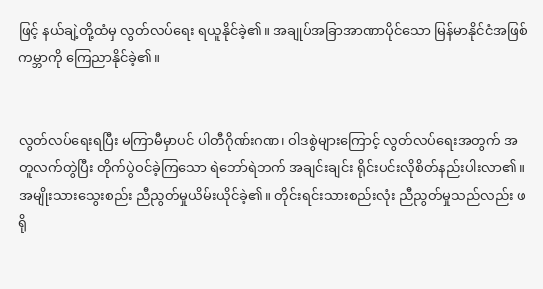ဖြင့် နယ်ချဲ့တို့ထံမှ လွတ်လပ်ရေး ရယူနိုင်ခဲ့၏။ အချုပ်အခြာအာဏာပိုင်သော မြန်မာနိုင်ငံအဖြစ် ကမ္ဘာကို ကြေညာနိုင်ခဲ့၏။


လွတ်လပ်ရေးရပြီး မကြာမီမှာပင် ပါတီဂိုဏ်းဂဏ၊ ဝါဒစွဲများကြောင့် လွတ်လပ်ရေးအတွက် အတူလက်တွဲပြီး တိုက်ပွဲဝင်ခဲ့ကြသော ရဲဘော်ရဲဘက် အချင်းချင်း ရိုင်းပင်းလိုစိတ်နည်းပါးလာ၏။ အမျိုးသားသွေးစည်း ညီညွတ်မှုယိမ်းယိုင်ခဲ့၏။ တိုင်းရင်းသားစည်းလုံး ညီညွတ်မှုသည်လည်း ဖရို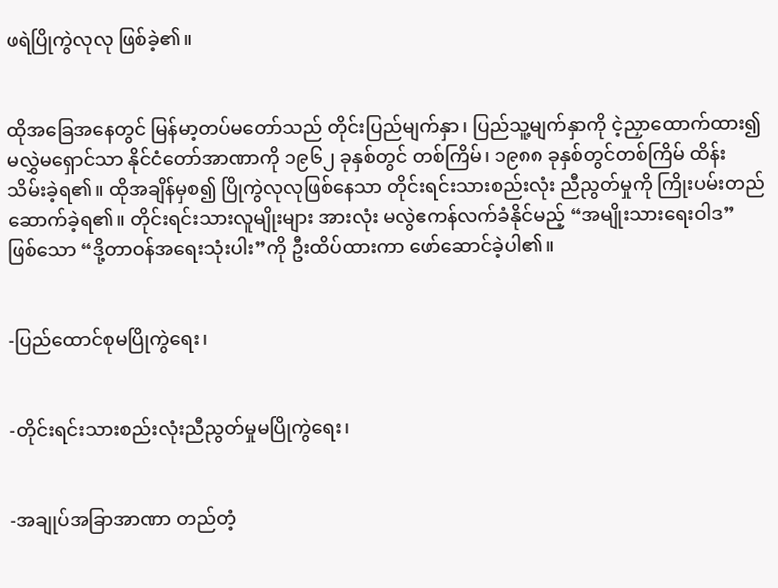ဖရဲပြိုကွဲလုလု ဖြစ်ခဲ့၏။


ထိုအခြေအနေတွင် မြန်မာ့တပ်မတော်သည် တိုင်းပြည်မျက်နှာ၊ ပြည်သူ့မျက်နှာကို ငဲ့ညှာထောက်ထား၍ မလွှဲမရှောင်သာ နိုင်ငံတော်အာဏာကို ၁၉၆၂ ခုနှစ်တွင် တစ်ကြိမ်၊ ၁၉၈၈ ခုနှစ်တွင်တစ်ကြိမ် ထိန်းသိမ်းခဲ့ရ၏။ ထိုအချိန်မှစ၍ ပြိုကွဲလုလုဖြစ်နေသာ တိုင်းရင်းသားစည်းလုံး ညီညွတ်မှုကို ကြိုးပမ်းတည်ဆောက်ခဲ့ရ၏။ တိုင်းရင်းသားလူမျိုးများ အားလုံး မလွဲဧကန်လက်ခံနိုင်မည့် “အမျိုးသားရေးဝါဒ” ဖြစ်သော “ဒို့တာဝန်အရေးသုံးပါး”ကို ဦးထိပ်ထားကာ ဖော်ဆောင်ခဲ့ပါ၏။


-ပြည်ထောင်စုမပြိုကွဲရေး၊


-တိုင်းရင်းသားစည်းလုံးညီညွတ်မှုမပြိုကွဲရေး၊


-အချုပ်အခြာအာဏာ တည်တံ့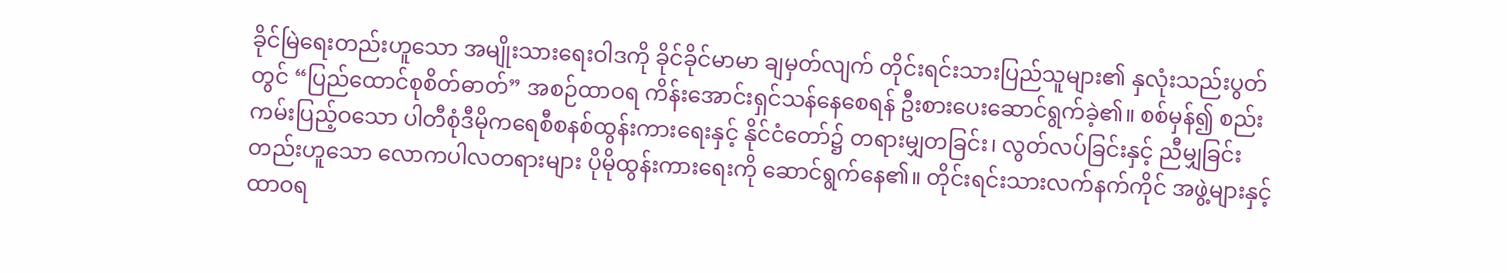ခိုင်မြဲရေးတည်းဟူသော အမျိုးသားရေးဝါဒကို ခိုင်ခိုင်မာမာ ချမှတ်လျက် တိုင်းရင်းသားပြည်သူများ၏ နှလုံးသည်းပွတ်တွင် “ပြည်ထောင်စုစိတ်ဓာတ်” အစဉ်ထာဝရ ကိန်းအောင်းရှင်သန်နေစေရန် ဦးစားပေးဆောင်ရွက်ခဲ့၏။ စစ်မှန်၍ စည်းကမ်းပြည့်ဝသော ပါတီစုံဒီမိုကရေစီစနစ်ထွန်းကားရေးနှင့် နိုင်ငံတော်၌ တရားမျှတခြင်း၊ လွတ်လပ်ခြင်းနှင့် ညီမျှခြင်းတည်းဟူသော လောကပါလတရားများ ပိုမိုထွန်းကားရေးကို ဆောင်ရွက်နေ၏။ တိုင်းရင်းသားလက်နက်ကိုင် အဖွဲ့များနှင့် ထာဝရ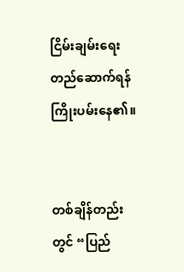ငြိမ်းချမ်းရေး တည်ဆောက်ရန် ကြိုးပမ်းနေ၏။


တစ်ချိန်တည်းတွင် “ပြည်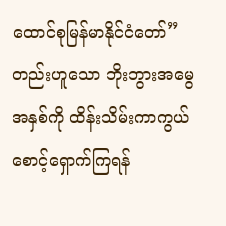ထောင်စုမြန်မာနိုင်ငံတော်” တည်းဟူသော ဘိုးဘွားအမွေအနှစ်ကို ထိန်းသိမ်းကာကွယ် စောင့်ရှောက်ကြရန်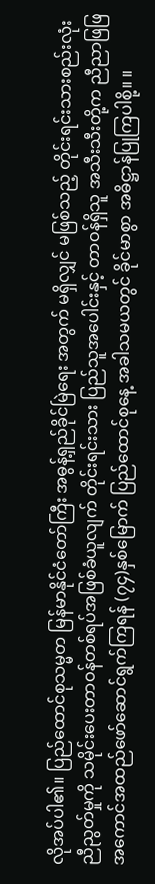လိုအပ်ပါ၏။ ပြည်ထောင်စုသမ္မတ မြန်မာနိုင်ငံတော်ကြီး အဓွန့်ရှည်ခိုင်မြဲရေး အတွက် မရှိလျှင် မဖြစ်သည့် တိုင်းရင်းသားစည်းလုံးညီညွတ်မှုကို သမိုင်းပေးတာဝန်တစ်ရပ်အဖြစ်ခံယူလျက် တိုင်းရင်းသား ပြည်သူအပေါင်းနှင့် တာဝန်ရှိသူ အသီးသီးတို့က ညီညာဖြဖြ အကောင်အထည်ဖော်ဆောင်ရွက်ကြရန် (၇၄)နှစ်မြောက် ပြည်ထောင်စုနေ့ အခါသမယတွင် ခိုင်မာစွာ အဓိဋ္ဌာန်ပြုကြပါစို့။ ။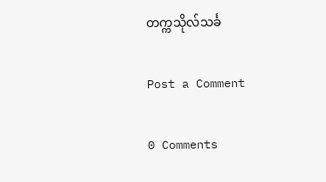တက္ကသိုလ်သင်္ခ ‌

Post a Comment

0 Comments